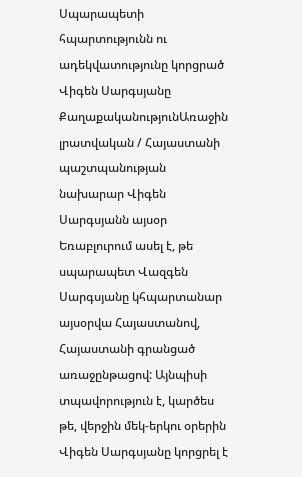Սպարապետի հպարտությունն ու ադեկվատությունը կորցրած Վիգեն Սարգսյանը
ՔաղաքականությունԱռաջին լրատվական / Հայաստանի պաշտպանության նախարար Վիգեն Սարգսյանն այսօր Եռաբլուրում ասել է, թե սպարապետ Վազգեն Սարգսյանը կհպարտանար այսօրվա Հայաստանով, Հայաստանի գրանցած առաջընթացով: Այնպիսի տպավորություն է, կարծես թե, վերջին մեկ-երկու օրերին Վիգեն Սարգսյանը կորցրել է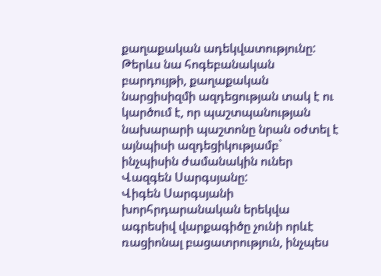քաղաքական ադեկվատությունը: Թերևս նա հոգեբանական բարդույթի, քաղաքական նարցիսիզմի ազդեցության տակ է ու կարծում է, որ պաշտպանության նախարարի պաշտոնը նրան օժտել է այնպիսի ազդեցիկությամբ` ինչպիսին ժամանակին ուներ Վազգեն Սարգսյանը:
Վիգեն Սարգսյանի խորհրդարանական երեկվա ագրեսիվ վարքագիծը չունի որևէ ռացիոնալ բացատրություն, ինչպես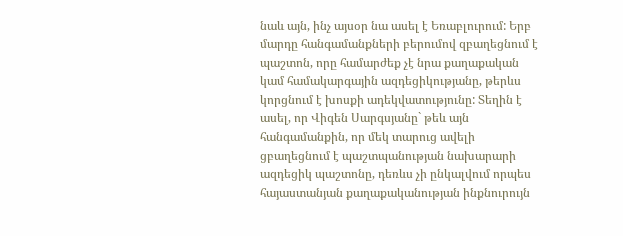նաև այն, ինչ այսօր նա ասել է Եռաբլուրում: Երբ մարդը հանգամանքների բերումով զբաղեցնում է պաշտոն, որը համարժեք չէ նրա քաղաքական կամ համակարգային ազդեցիկությանը, թերևս կորցնում է խոսքի ադեկվատությունը: Տեղին է ասել, որ Վիգեն Սարգսյանը` թեև այն հանգամանքին, որ մեկ տարուց ավելի ցբաղեցնում է պաշտպանության նախարարի ազդեցիկ պաշտոնը, դեռևս չի ընկալվում որպես հայաստանյան քաղաքականության ինքնուրույն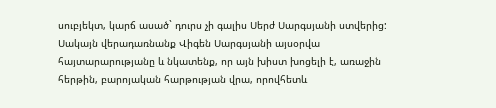սուբյեկտ, կարճ ասած` դուրս չի գալիս Սերժ Սարգսյանի ստվերից:
Սակայն վերադառնանք Վիգեն Սարգսյանի այսօրվա հայտարարությանը և նկատենք, որ այն խիստ խոցելի է, առաջին հերթին, բարոյական հարթության վրա, որովհետև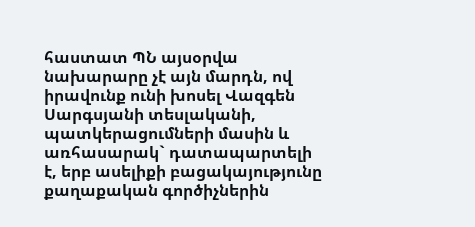հաստատ ՊՆ այսօրվա նախարարը չէ այն մարդն, ով իրավունք ունի խոսել Վազգեն Սարգսյանի տեսլականի, պատկերացումների մասին և առհասարակ` դատապարտելի է, երբ ասելիքի բացակայությունը քաղաքական գործիչներին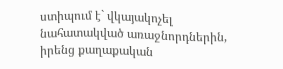ստիպում է` վկայակոչել նահատակված առաջնորդներին, իրենց քաղաքական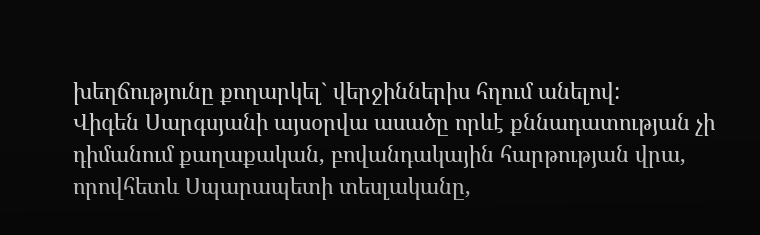խեղճությունը քողարկել` վերջիններիս հղում անելով:
Վիգեն Սարգսյանի այսօրվա ասածը որևէ քննադատության չի դիմանում քաղաքական, բովանդակային հարթության վրա, որովհետև Սպարապետի տեսլականը,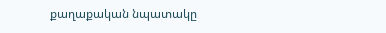քաղաքական նպատակը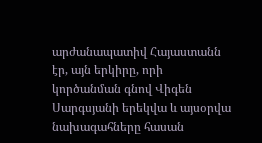արժանապատիվ Հայաստանն էր, այն երկիրը, որի կործանման գնով Վիգեն Սարգսյանի երեկվա և այսօրվա նախագահները հասան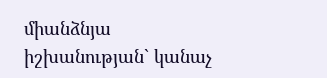միանձնյա իշխանության` կանաչ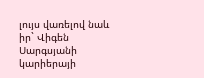լույս վառելով նաև իր` Վիգեն Սարգսյանի կարիերայի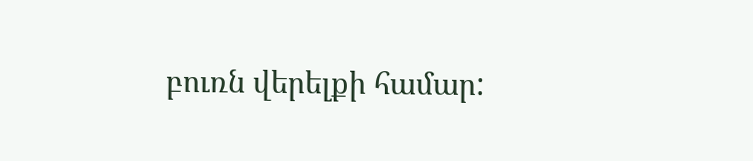բուռն վերելքի համար: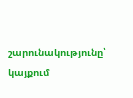շարունակությունը՝ կայքում